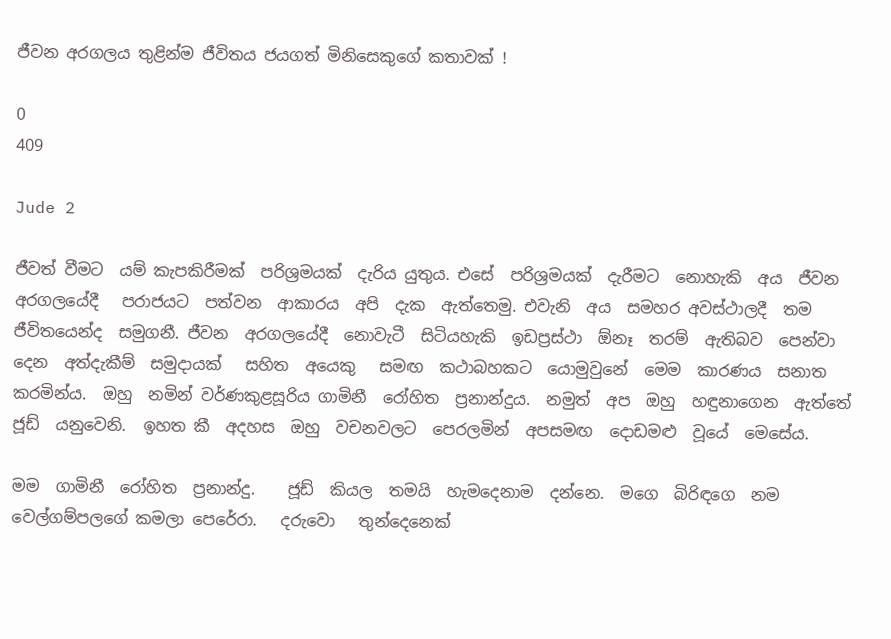ජීවන අරගලය තුළින්ම ජීවිතය ජයගත් මිනිසෙකුගේ කතාවක් !

0
409

Jude 2

ජීවත් වීමට  යම් කැපකිරීමක්  පරිශ්‍රමයක්  දැරිය යුතුය. එසේ  පරිශ්‍රමයක්  දැරීමට  නොහැකි  අය  ජීවන  අරගලයේදී   පරාජයට  පත්වන  ආකාරය  අපි  දැක  ඇත්තෙමු. එවැනි  අය  සමහර අවස්ථාලදී  තම  ජීවිතයෙන්ද  සමුගනී. ජීවන  අරගලයේදී  නොවැටී  සිටියහැකි  ඉඩප්‍රස්ථා  ඕනෑ  තරම්  ඇතිබව  පෙන්වා  දෙන  අත්දැකීම්  සමුදායක්   සහිත  අයෙකු   සමඟ  කථාබහකට  යොමුවුනේ  මෙම  කාරණය  සනාත කරමින්ය.  ඔහු  නමින් වර්ණකුළසූරිය ගාමිනී  රෝහිත  ප්‍රනාන්දුය.  නමුත්  අප  ඔහු  හඳුනාගෙන  ඇත්තේ  ජූඩ්  යනුවෙනි.  ඉහත කී  අදහස  ඔහු  වචනවලට  පෙරලමින්  අපසමඟ  දොඩමළු  වූයේ  මෙසේය.

මම  ගාමිනී  රෝහිත  ප්‍රනාන්දු.    ජූඩ්  කියල  තමයි  හැමදෙනාම  දන්නෙ.  මගෙ  බිරිඳගෙ  නම වෙල්ගම්පලගේ කමලා පෙරේරා.   දරුවො   තුන්දෙනෙක්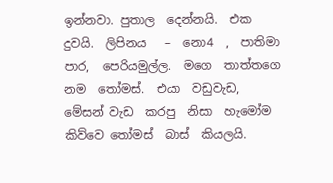ඉන්නවා. පුතාල  දෙන්නයි.  එක  දුවයි.  ලිපිනය   –  නො4  ,  පාතිමා  පාර,  පෙරියමුල්ල.  මගෙ  තාත්තගෙ  නම  තෝමස්.  එයා  වඩුවැඩ,  මේසන් වැඩ  කරපු  නිසා  හැමෝම  කිව්වෙ තෝමස්  බාස්  කියලයි.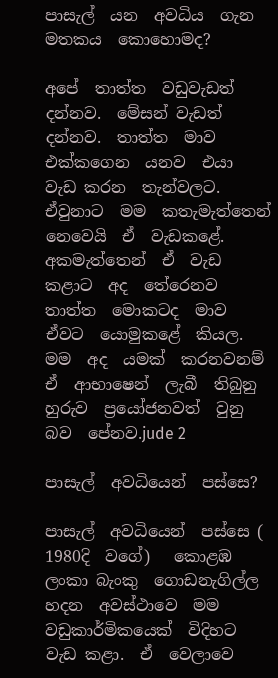පාසැල්  යන  අවධිය  ගැන  මතකය  කොහොමද?

අපේ  තාත්ත  වඩුවැඩත්  දන්නව.  මේසන් වැඩත්   දන්නව.  තාත්ත  මාව  එක්කගෙන  යනව  එයා  වැඩ කරන  තැන්වලට.  ඒවුනාට  මම  කතැමැත්තෙන්  නෙවෙයි  ඒ  වැඩකළේ.  අකමැත්තෙන්  ඒ  වැඩ  කළාට  අද  තේරෙනව  තාත්ත  මොකටද  මාව  ඒවට  යොමුකළේ  කියල.  මම  අද  යමක්  කරනවනම්  ඒ  ආභාෂෙන්  ලැබී  තිබුනු  හුරුව  ප්‍රයෝජනවත්  වුනු  බව  පේනව.jude 2

පාසැල්  අවධියෙන්  පස්සෙ?

පාසැල්  අවධියෙන්  පස්සෙ ( 1980දි  වගේ)   කොළඹ  ලංකා බැංකු  ගොඩනැගිල්ල හදන  අවස්ථාවෙ  මම  වඩුකාර්මිකයෙක්  විදිහට  වැඩ කළා.  ඒ  වෙලාවෙ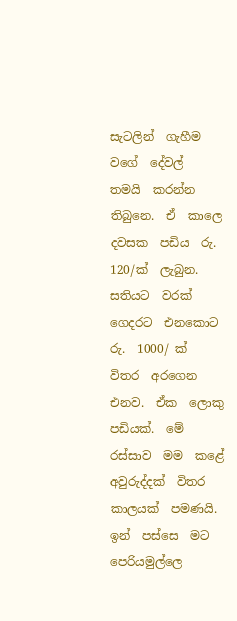සැටලින්  ගැහීම  වගේ  දේවල්  තමයි  කරන්න  තිබුනෙ.  ඒ  කාලෙ  දවසක  පඩිය  රු. 120/ක්  ලැබුන.  සතියට  වරක්  ගෙදරට  එනකොට  රු.  1000/ ක්  විතර  අරගෙන  එනව.  ඒක  ලොකු  පඩියක්.  මේ  රස්සාව  මම  කළේ  අවුරුද්දක්  විතර  කාලයක්  පමණයි. ඉන්  පස්සෙ  මට  පෙරියමුල්ලෙ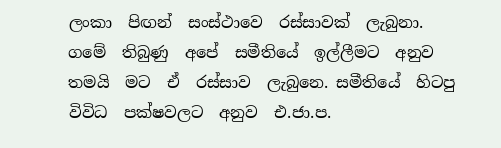ලංකා  පිඟන්  සංස්ථාවෙ  රස්සාවක්  ලැබුනා.  ගමේ  තිබුණු  අපේ  සමීතියේ  ඉල්ලීමට  අනුව  තමයි  මට  ඒ  රස්සාව  ලැබුනෙ. සමීතියේ  හිටපු  විවිධ  පක්ෂවලට  අනුව  එ.ජා.ප.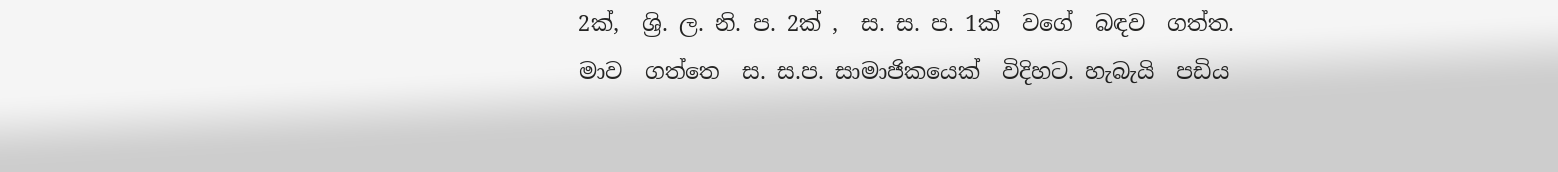2ක්,  ශ්‍රි. ල. නි. ප. 2ක් ,  ස. ස. ප. 1ක්  වගේ  බඳව  ගත්ත.  මාව  ගත්තෙ  ස. ස.ප. සාමාජිකයෙක්  විදිහට. හැබැයි  පඩිය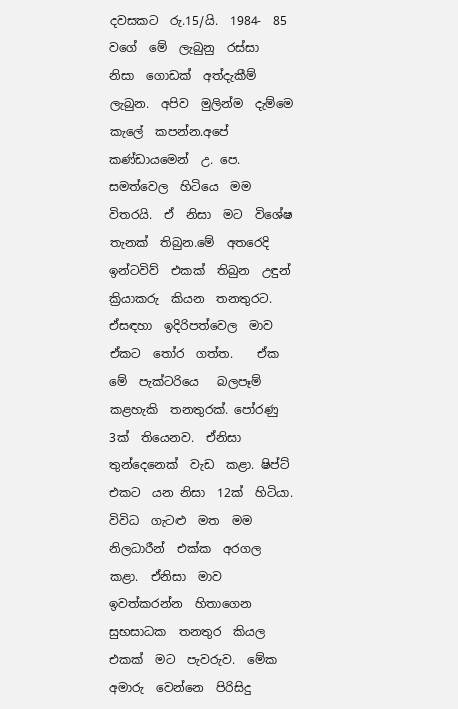දවසකට  රු.15/යි.  1984-  85  වගේ  මේ  ලැබුනු  රස්සා  නිසා  ගොඩක්  අත්දැකීම්  ලැබුන.  අපිව  මුලින්ම  දැම්මෙ  කැලේ  කපන්න.අපේ  කණ්ඩායමෙන්  උ. පෙ. සමත්වෙල  හිටියෙ  මම  විතරයි.  ඒ  නිසා  මට  විශේෂ  තැනක්  තිබුන.මේ  අතරෙදි  ඉන්ටවිව්  එකක්  තිබුන  උඳුන්  ක්‍රියාකරු  කියන  තනතුරට.  ඒසඳහා  ඉදිරිපත්වෙල  මාව  ඒකට  තෝර  ගත්ත.    ඒක මේ  පැක්ටරියෙ   බලපෑම්  කළහැකි  තනතුරක්. පෝරණු  3ක්  තියෙනව.  ඒනිසා  තුන්දෙනෙක්  වැඩ  කළා. ෂිප්ට්  එකට  යන නිසා  12ක්  හිටියා.  විවිධ  ගැටළු  මත  මම  නිලධාරීන්  එක්ක  අරගල  කළා.  ඒනිසා  මාව  ඉවත්කරන්න  හිතාගෙන  සුභසාධක  තනතුර  කියල  එකක්  මට  පැවරුව.  මේක  අමාරු  වෙන්නෙ  පිරිසිදු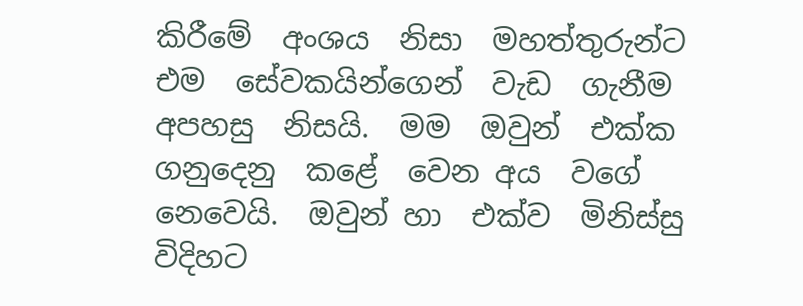කිරීමේ  අංශය  නිසා  මහත්තුරුන්ට  එම  සේවකයින්ගෙන්  වැඩ  ගැනීම  අපහසු  නිසයි.  මම  ඔවුන්  එක්ක  ගනුදෙනු  කළේ  වෙන අය  වගේ  නෙවෙයි.  ඔවුන් හා  එක්ව  මිනිස්සු  විදිහට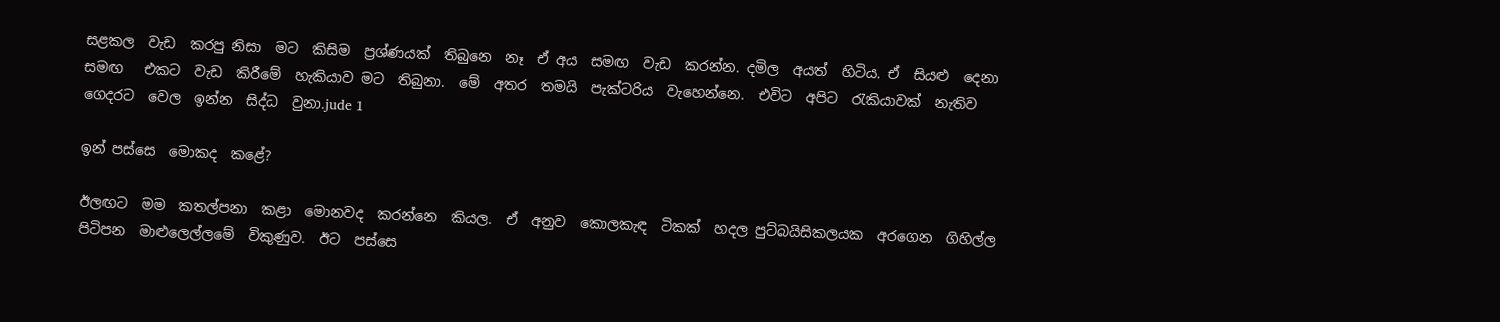සළකල  වැඩ  කරපු නිසා  මට  කිසිම  ප්‍රශ්ණයක්  තිබුනෙ  නෑ  ඒ අය  සමඟ  වැඩ  කරන්න. දමිල  අයත්  හිටිය. ඒ  සියළු  දෙනා  සමඟ   එකට  වැඩ  කිරීමේ  හැකියාව මට  තිබුනා.  මේ  අතර  තමයි  පැක්ටරිය  වැහෙන්නෙ.  එවිට  අපිට  රැකියාවක්  නැතිව  ගෙදරට  වෙල  ඉන්න  සිද්ධ  වුනා.jude 1

ඉන් පස්සෙ  මොකද  කළේ?

ඊලඟට  මම  කතල්පනා  කළා  මොනවද  කරන්නෙ  කියල.  ඒ  අනුව  කොලකැඳ  ටිකක්  හදල පුට්බයිසිකලයක  අරගෙන  ගිහිල්ල  පිටිපන  මාළුලෙල්ලමේ  විකුණුව.  ඊට  පස්සෙ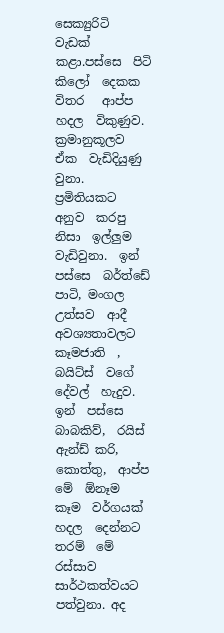සෙක්‍යුරිටි  වැඩක්  කළා.පස්සෙ  පිටි  කිලෝ  දෙකක  විතර   ආප්ප  හදල  විකුණුව.  ක්‍රමානුකූලව  ඒක  වැඩිදියුණු වුනා.  ප්‍රමිතියකට  අනුව  කරපු  නිසා  ඉල්ලුම  වැඩිවුනා.  ඉන්  පස්සෙ  බර්ත්ඩේ  පාටි, මංගල උත්සව  ආදී  අවශ්‍යතාවලට  කෑමජාති  ,  බයිට්ස්  වගේ  දේවල්  හැදුව.  ඉන්  පස්සෙ බාබකිව්,  රයිස්  ඇන්ඩ් කරි,  කොත්තු,  ආප්ප  මේ  ඕනෑම  කෑම  වර්ගයක්  හදල  දෙන්නට  තරම්  මේ  රස්සාව  සාර්ථකත්වයට  පත්වුනා. අද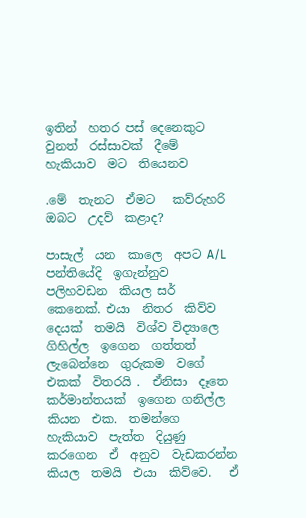ඉතින්  හතර පස් දෙනෙකුට වුනත්  රස්සාවක්  දීමේ  හැකියාව  මට  තියෙනව

.මේ  තැනට  ඒමට   කව්රුහරි  ඔබට  උදව්  කළාද?

පාසැල්  යන  කාලෙ  අපට A/L  පන්තියේදි  ඉගැන්නුව  පලිහවඩන  කියල සර්  කෙනෙක්. එයා  නිතර  කිව්ව  දෙයක්  තමයි  විශ්ව විද්‍යාලෙ  ගිහිල්ල  ඉගෙන  ගත්තත්  ලැබෙන්නෙ  ගුරුකම  වගේ  එකක්  විතරයි .  ඒනිසා  දෑතෙ කර්මාන්තයක්  ඉගෙන ගනිල්ල  කියන  එක.  තමන්ගෙ  හැකියාව  පැත්ත  දියුණු  කරගෙන  ඒ  අනුව  වැඩකරන්න  කියල  තමයි  එයා  කිව්වෙ.   ඒ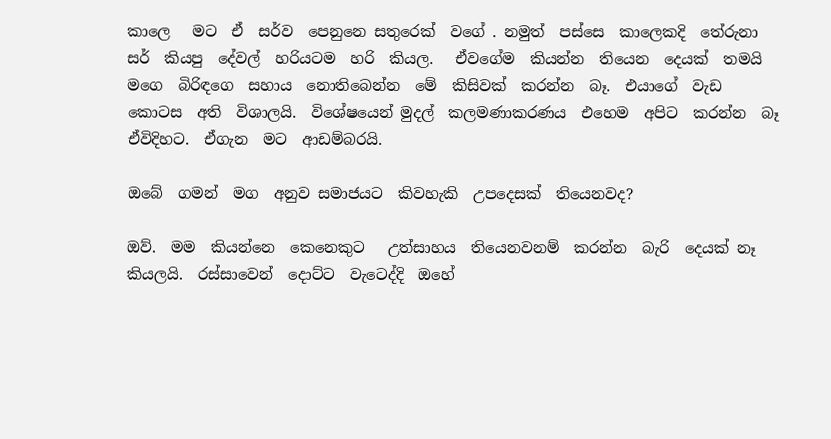කාලෙ   මට  ඒ  සර්ව  පෙනුනෙ සතුරෙක්  වගේ . නමුත්  පස්සෙ  කාලෙකදි  තේරුනා  සර්  කියපු  දේවල්  හරියටම  හරි  කියල.   ඒවගේම  කියන්න  තියෙන  දෙයක්  තමයි  මගෙ  බිරිඳගෙ  සහාය  නොතිබෙන්න  මේ  කිසිවක්  කරන්න  බෑ.  එයාගේ  වැඩ  කොටස  අති  විශාලයි.  විශේෂයෙන් මුදල්  කලමණාකරණය  එහෙම  අපිට  කරන්න  බෑ  ඒවිදිහට.  ඒගැන  මට  ආඩම්බරයි.

ඔබේ  ගමන්  මග  අනුව සමාජයට  කිවහැකි  උපදෙසක්  තියෙනවද?

ඔව්.  මම  කියන්නෙ  කෙනෙකුට   උත්සාහය  තියෙනවනම්  කරන්න  බැරි  දෙයක් නෑ  කියලයි.  රස්සාවෙන්  දොට්ට  වැටෙද්දි  ඔහේ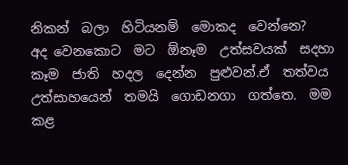නිකන්  බලා  හිටියනම්  මොකද  වෙන්නෙ?  අද වෙනකොට  මට  ඕනෑම  උත්සවයක්  සදහා  කෑම  ජාති  හදල  දෙන්න  පුළුවන්.ඒ  තත්වය  උත්සාහයෙන්  තමයි  ගොඩනගා  ගත්තෙ.  මම  කළ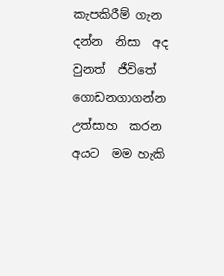කැපකිරීම් ගැන දන්න  නිසා  අද වුනත්  ජීවිතේ  ගොඩනගාගන්න  උත්සාහ  කරන  අයට  මම හැකි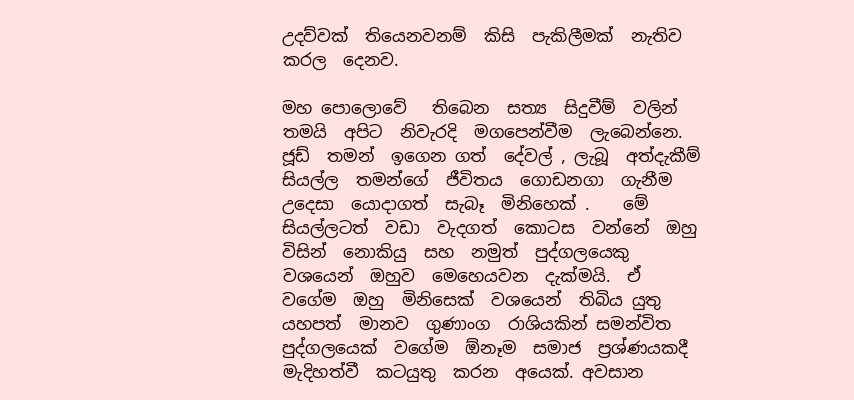උදව්වක්  තියෙනවනම්  කිසි  පැකිලීමක්  නැතිව  කරල  දෙනව.

මහ පොලොවේ   තිබෙන  සත්‍ය  සිදුවීම්  වලින්  තමයි  අපිට  නිවැරදි  මගපෙන්වීම  ලැබෙන්නෙ.  ජූඩ්  තමන්  ඉගෙන ගත්  දේවල් , ලැබූ  අත්දැකීම්  සියල්ල  තමන්ගේ  ජීවිතය  ගොඩනගා  ගැනීම  උදෙසා  යොදාගත්  සැබෑ  මිනිහෙක් .    මේ  සියල්ලටත්  වඩා  වැදගත්  කොටස  වන්නේ  ඔහු  විසින්  නොකියු  සහ  නමුත්  පුද්ගලයෙකු  වශයෙන්  ඔහුව  මෙහෙයවන  දැක්මයි.  ඒ වගේම  ඔහු  මිනිසෙක්  වශයෙන්  තිබිය යුතු  යහපත්  මානව  ගුණාංග  රාශියකින් සමන්විත   පුද්ගලයෙක්  වගේම  ඕනෑම  සමාජ  ප්‍රශ්ණයකදී    මැදිහත්වී  කටයුතු  කරන  අයෙක්. අවසාන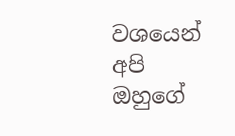වශයෙන්  අපි  ඔහුගේ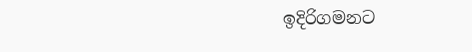ඉදිරිගමනට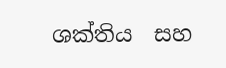ශක්තිය  සහ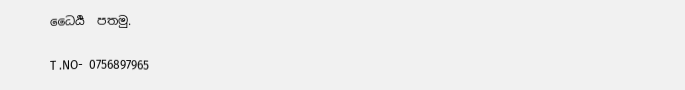ධෛර්‍ය  පතමු.

T .NO-  0756897965